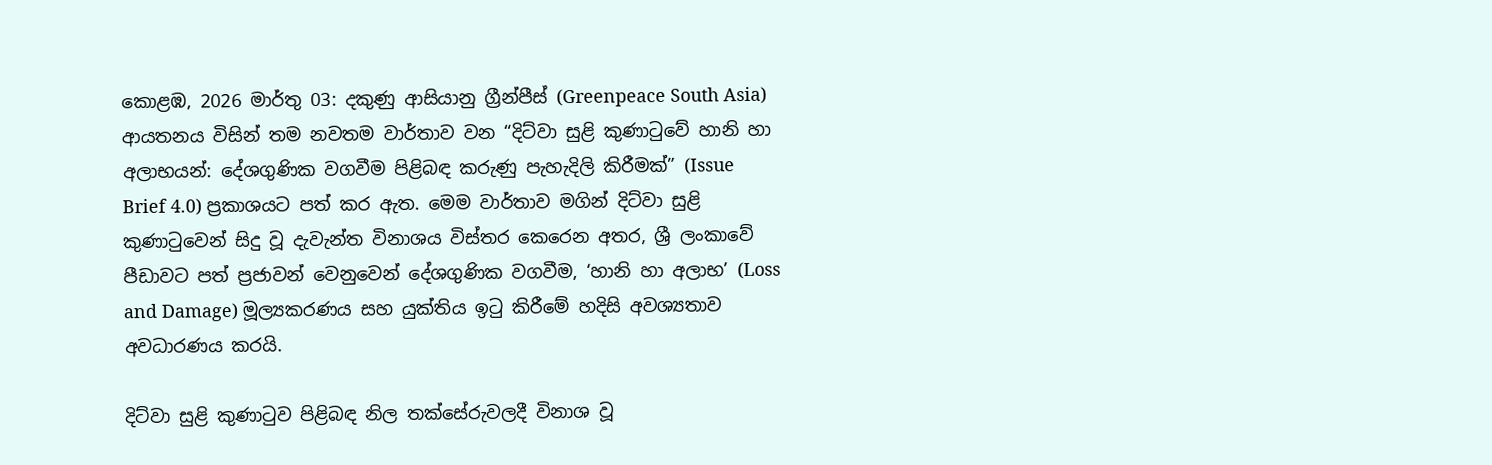කොළඹ, 2026 මාර්තු 03: දකුණු ආසියානු ග්‍රීන්පීස් (Greenpeace South Asia) ආයතනය විසින් තම නවතම වාර්තාව වන “දිට්වා සුළි කුණාටුවේ හානි හා අලාභයන්: දේශගුණික වගවීම පිළිබඳ කරුණු පැහැදිලි කිරීමක්” (Issue Brief 4.0) ප්‍රකාශයට පත් කර ඇත. මෙම වාර්තාව මගින් දිට්වා සුළි කුණාටුවෙන් සිදු වූ දැවැන්ත විනාශය විස්තර කෙරෙන අතර, ශ්‍රී ලංකාවේ පීඩාවට පත් ප්‍රජාවන් වෙනුවෙන් දේශගුණික වගවීම, ‘හානි හා අලාභ’ (Loss and Damage) මූල්‍යකරණය සහ යුක්තිය ඉටු කිරීමේ හදිසි අවශ්‍යතාව අවධාරණය කරයි.

දිට්වා සුළි කුණාටුව පිළිබඳ නිල තක්සේරුවලදී විනාශ වූ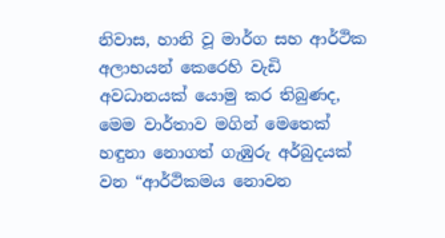නිවාස, හානි වූ මාර්ග සහ ආර්ථික අලාභයන් කෙරෙහි වැඩි අවධානයක් යොමු කර තිබුණද, මෙම වාර්තාව මගින් මෙතෙක් හඳුනා නොගත් ගැඹුරු අර්බුදයක් වන “ආර්ථිකමය නොවන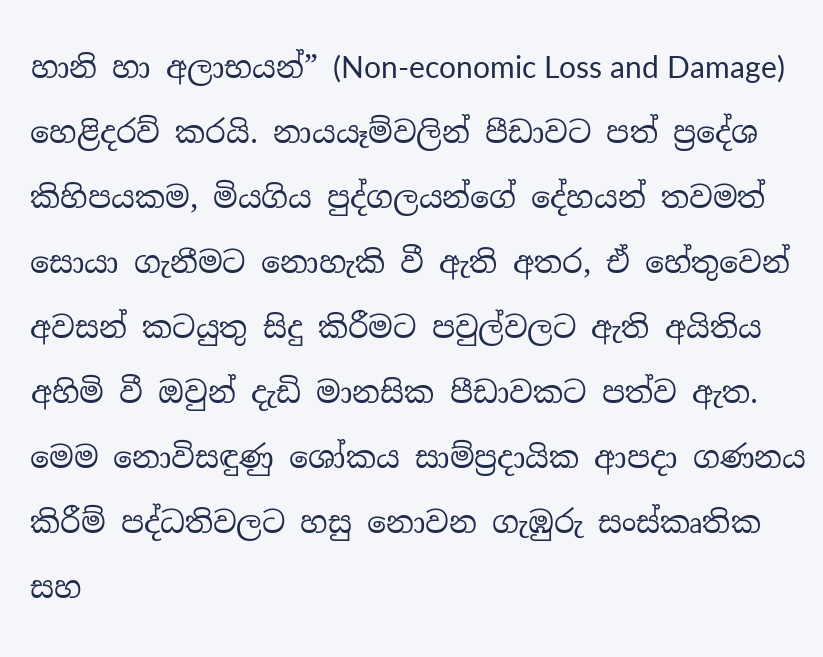හානි හා අලාභයන්” (Non-economic Loss and Damage) හෙළිදරව් කරයි. නායයෑම්වලින් පීඩාවට පත් ප්‍රදේශ කිහිපයකම, මියගිය පුද්ගලයන්ගේ දේහයන් තවමත් සොයා ගැනීමට නොහැකි වී ඇති අතර, ඒ හේතුවෙන් අවසන් කටයුතු සිදු කිරීමට පවුල්වලට ඇති අයිතිය අහිමි වී ඔවුන් දැඩි මානසික පීඩාවකට පත්ව ඇත. මෙම නොවිසඳුණු ශෝකය සාම්ප්‍රදායික ආපදා ගණනය කිරීම් පද්ධතිවලට හසු නොවන ගැඹුරු සංස්කෘතික සහ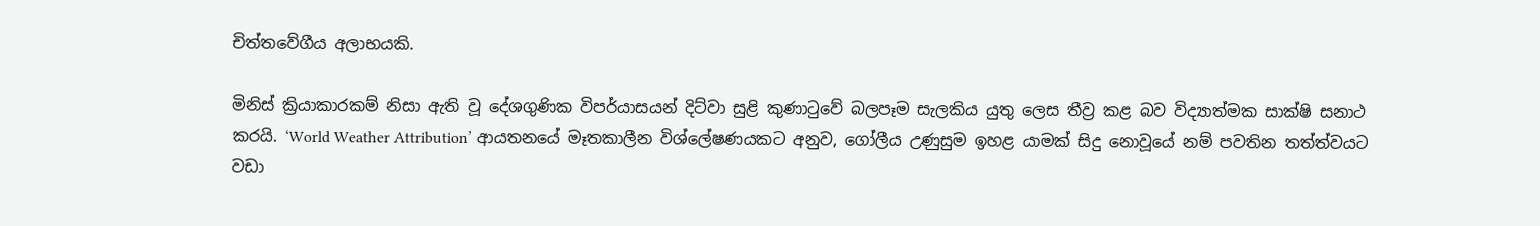චිත්තවේගීය අලාභයකි.

මිනිස් ක්‍රියාකාරකම් නිසා ඇති වූ දේශගුණික විපර්යාසයන් දිට්වා සුළි කුණාටුවේ බලපෑම සැලකිය යුතු ලෙස තීව්‍ර කළ බව විද්‍යාත්මක සාක්ෂි සනාථ කරයි. ‘World Weather Attribution’ ආයතනයේ මෑතකාලීන විශ්ලේෂණයකට අනුව, ගෝලීය උණුසුම ඉහළ යාමක් සිදු නොවූයේ නම් පවතින තත්ත්වයට වඩා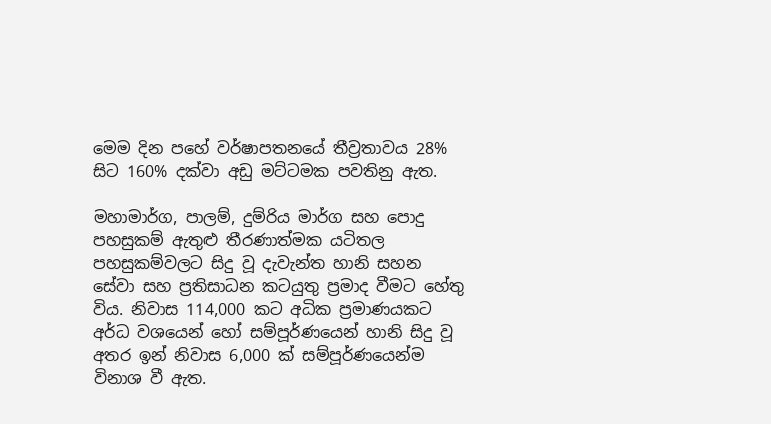මෙම දින පහේ වර්ෂාපතනයේ තීව්‍රතාවය 28% සිට 160% දක්වා අඩු මට්ටමක පවතිනු ඇත.

මහාමාර්ග, පාලම්, දුම්රිය මාර්ග සහ පොදු පහසුකම් ඇතුළු තීරණාත්මක යටිතල පහසුකම්වලට සිදු වූ දැවැන්ත හානි සහන සේවා සහ ප්‍රතිසාධන කටයුතු ප්‍රමාද වීමට හේතු විය. නිවාස 114,000 කට අධික ප්‍රමාණයකට අර්ධ වශයෙන් හෝ සම්පූර්ණයෙන් හානි සිදු වූ අතර ඉන් නිවාස 6,000 ක් සම්පූර්ණයෙන්ම විනාශ වී ඇත.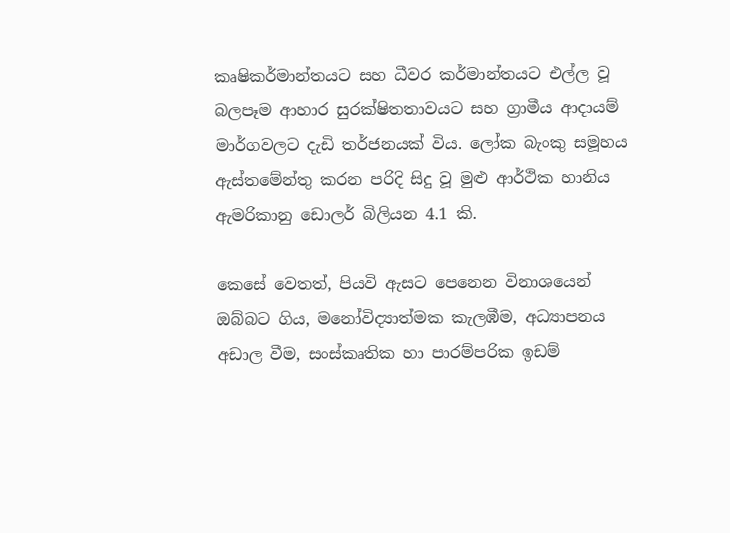කෘෂිකර්මාන්තයට සහ ධීවර කර්මාන්තයට එල්ල වූ බලපෑම ආහාර සුරක්ෂිතතාවයට සහ ග්‍රාමීය ආදායම් මාර්ගවලට දැඩි තර්ජනයක් විය. ලෝක බැංකු සමූහය ඇස්තමේන්තු කරන පරිදි සිදු වූ මුළු ආර්ථික හානිය ඇමරිකානු ඩොලර් බිලියන 4.1 කි.

කෙසේ වෙතත්, පියවි ඇසට පෙනෙන විනාශයෙන් ඔබ්බට ගිය, මනෝවිද්‍යාත්මක කැලඹීම, අධ්‍යාපනය අඩාල වීම, සංස්කෘතික හා පාරම්පරික ඉඩම්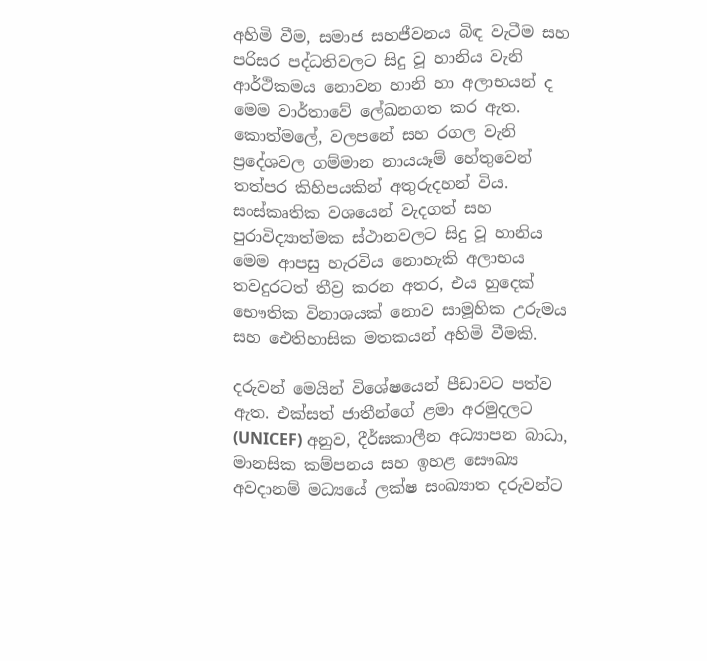අහිමි වීම, සමාජ සහජීවනය බිඳ වැටීම සහ පරිසර පද්ධතිවලට සිදු වූ හානිය වැනි ආර්ථිකමය නොවන හානි හා අලාභයන් ද මෙම වාර්තාවේ ලේඛනගත කර ඇත. කොත්මලේ, වලපනේ සහ රගල වැනි ප්‍රදේශවල ගම්මාන නායයෑම් හේතුවෙන් තත්පර කිහිපයකින් අතුරුදහන් විය. සංස්කෘතික වශයෙන් වැදගත් සහ පුරාවිද්‍යාත්මක ස්ථානවලට සිදු වූ හානිය මෙම ආපසු හැරවිය නොහැකි අලාභය තවදුරටත් තීව්‍ර කරන අතර, එය හුදෙක් භෞතික විනාශයක් නොව සාමූහික උරුමය සහ ඓතිහාසික මතකයන් අහිමි වීමකි.

දරුවන් මෙයින් විශේෂයෙන් පීඩාවට පත්ව ඇත. එක්සත් ජාතීන්ගේ ළමා අරමුදලට (UNICEF) අනුව, දීර්ඝකාලීන අධ්‍යාපන බාධා, මානසික කම්පනය සහ ඉහළ සෞඛ්‍ය අවදානම් මධ්‍යයේ ලක්ෂ සංඛ්‍යාත දරුවන්ට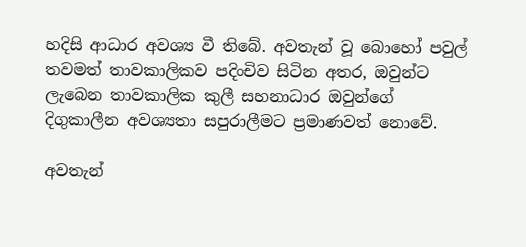හදිසි ආධාර අවශ්‍ය වී තිබේ. අවතැන් වූ බොහෝ පවුල් තවමත් තාවකාලිකව පදිංචිව සිටින අතර, ඔවුන්ට ලැබෙන තාවකාලික කුලී සහනාධාර ඔවුන්ගේ දිගුකාලීන අවශ්‍යතා සපුරාලීමට ප්‍රමාණවත් නොවේ.

අවතැන්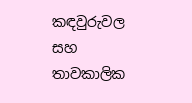කඳවුරුවල සහ තාවකාලික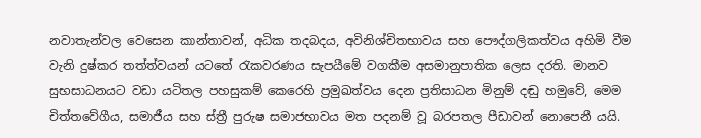නවාතැන්වල වෙසෙන කාන්තාවන්, අධික තදබදය, අවිනිශ්චිතභාවය සහ පෞද්ගලිකත්වය අහිමි වීම වැනි දුෂ්කර තත්ත්වයන් යටතේ රැකවරණය සැපයීමේ වගකීම අසමානුපාතික ලෙස දරති. මානව සුභසාධනයට වඩා යටිතල පහසුකම් කෙරෙහි ප්‍රමුඛත්වය දෙන ප්‍රතිසාධන මිනුම් දඬු හමුවේ, මෙම චිත්තවේගීය, සමාජීය සහ ස්ත්‍රී පුරුෂ සමාජභාවය මත පදනම් වූ බරපතල පීඩාවන් නොපෙනී යයි.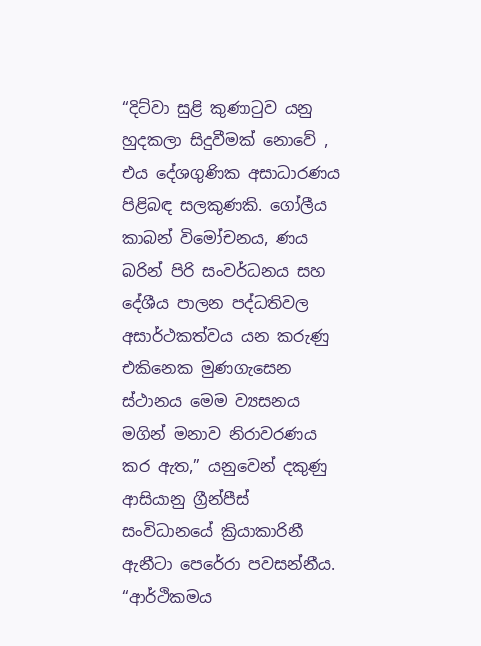“දිට්වා සුළි කුණාටුව යනු හුදකලා සිදුවීමක් නොවේ , එය දේශගුණික අසාධාරණය පිළිබඳ සලකුණකි. ගෝලීය කාබන් විමෝචනය, ණය බරින් පිරි සංවර්ධනය සහ දේශීය පාලන පද්ධතිවල අසාර්ථකත්වය යන කරුණු එකිනෙක මුණගැසෙන ස්ථානය මෙම ව්‍යසනය මගින් මනාව නිරාවරණය කර ඇත,” යනුවෙන් දකුණු ආසියානු ග්‍රීන්පීස් සංවිධානයේ ක්‍රියාකාරිනී ඇනීටා පෙරේරා පවසන්නීය. “ආර්ථිකමය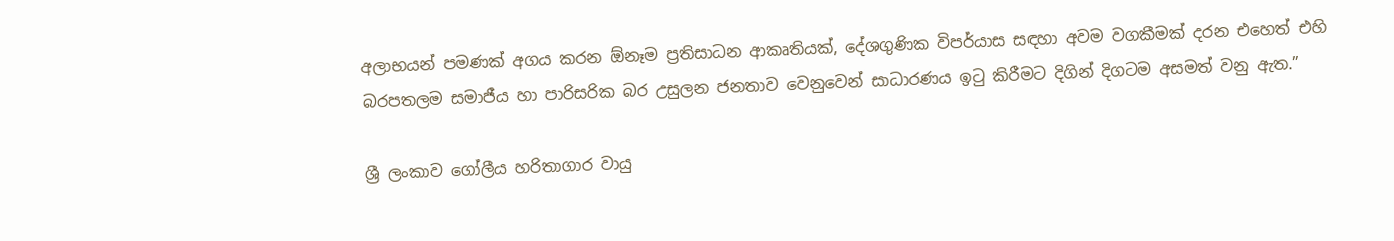අලාභයන් පමණක් අගය කරන ඕනෑම ප්‍රතිසාධන ආකෘතියක්, දේශගුණික විපර්යාස සඳහා අවම වගකීමක් දරන එහෙත් එහි බරපතලම සමාජීය හා පාරිසරික බර උසුලන ජනතාව වෙනුවෙන් සාධාරණය ඉටු කිරීමට දිගින් දිගටම අසමත් වනු ඇත.”

ශ්‍රී ලංකාව ගෝලීය හරිතාගාර වායු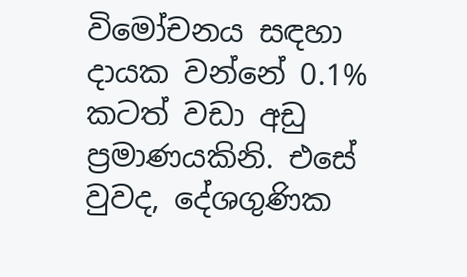විමෝචනය සඳහා දායක වන්නේ 0.1% කටත් වඩා අඩු ප්‍රමාණයකිනි. එසේ වුවද, දේශගුණික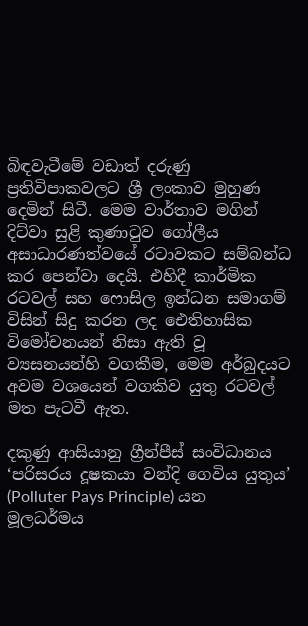බිඳවැටීමේ වඩාත් දරුණු ප්‍රතිවිපාකවලට ශ්‍රී ලංකාව මුහුණ දෙමින් සිටී. මෙම වාර්තාව මගින් දිට්වා සුළි කුණාටුව ගෝලීය අසාධාරණත්වයේ රටාවකට සම්බන්ධ කර පෙන්වා දෙයි. එහිදී කාර්මික රටවල් සහ ෆොසිල ඉන්ධන සමාගම් විසින් සිදු කරන ලද ඓතිහාසික විමෝචනයන් නිසා ඇති වූ ව්‍යසනයන්හි වගකීම, මෙම අර්බුදයට අවම වශයෙන් වගකිව යුතු රටවල් මත පැටවී ඇත.

දකුණු ආසියානු ග්‍රීන්පීස් සංවිධානය ‘පරිසරය දූෂකයා වන්දි ගෙවිය යුතුය’ (Polluter Pays Principle) යන මූලධර්මය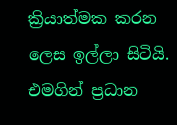ක්‍රියාත්මක කරන ලෙස ඉල්ලා සිටියි. එමගින් ප්‍රධාන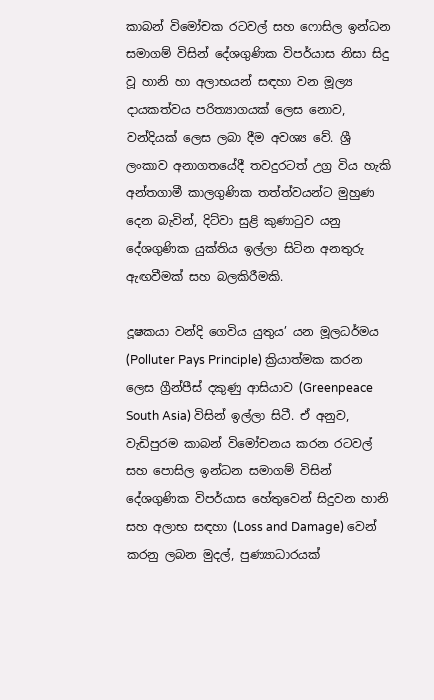කාබන් විමෝචක රටවල් සහ ෆොසිල ඉන්ධන සමාගම් විසින් දේශගුණික විපර්යාස නිසා සිදු වූ හානි හා අලාභයන් සඳහා වන මූල්‍ය දායකත්වය පරිත්‍යාගයක් ලෙස නොව, වන්දියක් ලෙස ලබා දීම අවශ්‍ය වේ. ශ්‍රී ලංකාව අනාගතයේදී තවදුරටත් උග්‍ර විය හැකි අන්තගාමී කාලගුණික තත්ත්වයන්ට මුහුණ දෙන බැවින්, දිට්වා සුළි කුණාටුව යනු දේශගුණික යුක්තිය ඉල්ලා සිටින අනතුරු ඇඟවීමක් සහ බලකිරීමකි.

දූෂකයා වන්දි ගෙවිය යුතුය’ යන මූලධර්මය (Polluter Pays Principle) ක්‍රියාත්මක කරන ලෙස ග්‍රීන්පීස් දකුණු ආසියාව (Greenpeace South Asia) විසින් ඉල්ලා සිටී. ඒ අනුව, වැඩිපුරම කාබන් විමෝචනය කරන රටවල් සහ පොසිල ඉන්ධන සමාගම් විසින් දේශගුණික විපර්යාස හේතුවෙන් සිදුවන හානි සහ අලාභ සඳහා (Loss and Damage) වෙන් කරනු ලබන මුදල්, පුණ්‍යාධාරයක්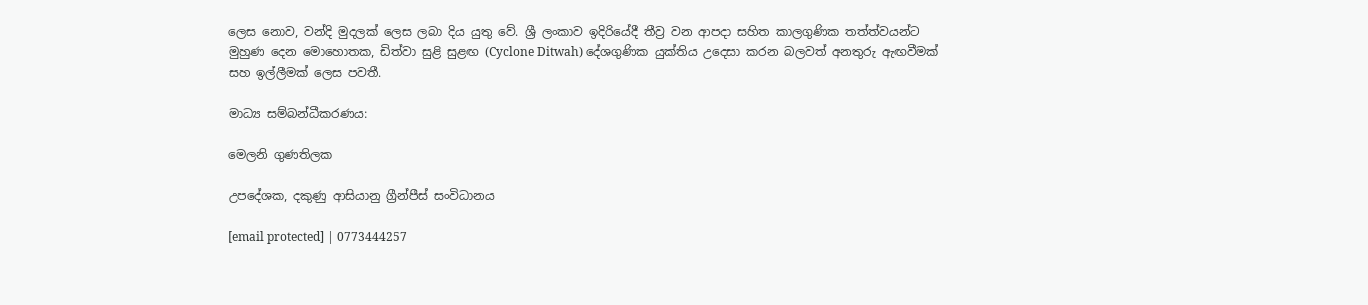ලෙස නොව, වන්දි මුදලක් ලෙස ලබා දිය යුතු වේ. ශ්‍රී ලංකාව ඉදිරියේදී තීව්‍ර වන ආපදා සහිත කාලගුණික තත්ත්වයන්ට මුහුණ දෙන මොහොතක, ඩිත්වා සුළි සුළඟ (Cyclone Ditwah) දේශගුණික යුක්තිය උදෙසා කරන බලවත් අනතුරු ඇඟවීමක් සහ ඉල්ලීමක් ලෙස පවතී.

මාධ්‍ය සම්බන්ධීකරණය:

මෙලනි ගුණතිලක

උපදේශක, දකුණු ආසියානු ග්‍රීන්පීස් සංවිධානය

[email protected] | 0773444257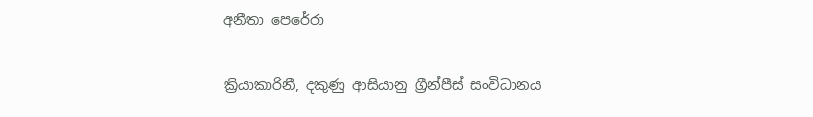අනීතා පෙරේරා

ක්‍රියාකාරිනී, දකුණු ආසියානු ග්‍රීන්පීස් සංවිධානය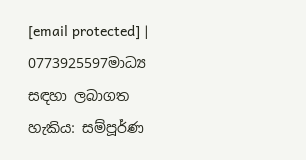[email protected] |  0773925597මාධ්‍ය සඳහා ලබාගත හැකිය: සම්පූර්ණ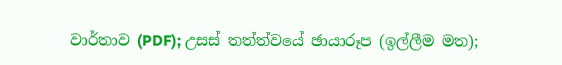වාර්තාව (PDF); උසස් තත්ත්වයේ ඡායාරූප (ඉල්ලීම මත);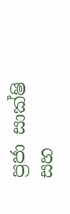ප්‍රජා සාක්ෂි සහ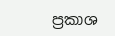ප්‍රකාශ